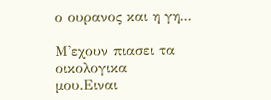ο ουρανος και η γη...

Μ'εχουν πιασει τα οικολογικα μου.Ειναι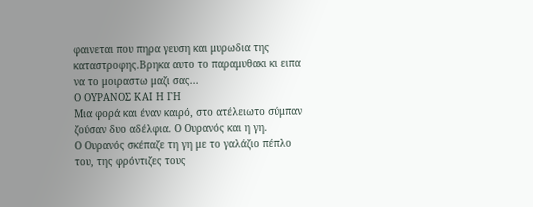φαινεται που πηρα γευση και μυρωδια της καταστροφης.Βρηκα αυτο το παραμυθακι κι ειπα να το μοιραστω μαζι σας...
Ο ΟΥΡΑΝΟΣ ΚΑΙ Η ΓΗ
Μια φορά και έναν καιρό, στο ατέλειωτο σύμπαν ζούσαν δυο αδέλφια. Ο Ουρανός και η γη.
Ο Ουρανός σκέπαζε τη γη με το γαλάζιο πέπλο του, της φρόντιζες τους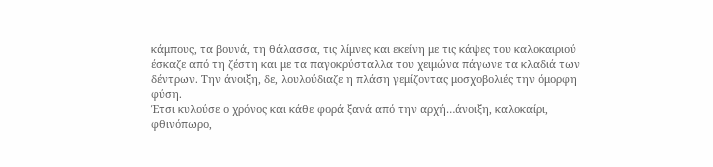κάμπους, τα βουνά, τη θάλασσα, τις λίμνες και εκείνη με τις κάψες του καλοκαιριού έσκαζε από τη ζέστη και με τα παγοκρύσταλλα του χειμώνα πάγωνε τα κλαδιά των δέντρων. Την άνοιξη, δε, λουλούδιαζε η πλάση γεμίζοντας μοσχοβολιές την όμορφη φύση.
Έτσι κυλούσε ο χρόνος και κάθε φορά ξανά από την αρχή…άνοιξη, καλοκαίρι, φθινόπωρο,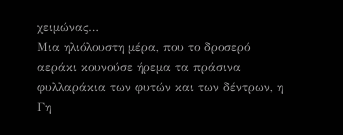χειμώνας…
Μια ηλιόλουστη μέρα, που το δροσερό αεράκι κουνούσε ήρεμα τα πράσινα φυλλαράκια των φυτών και των δέντρων, η Γη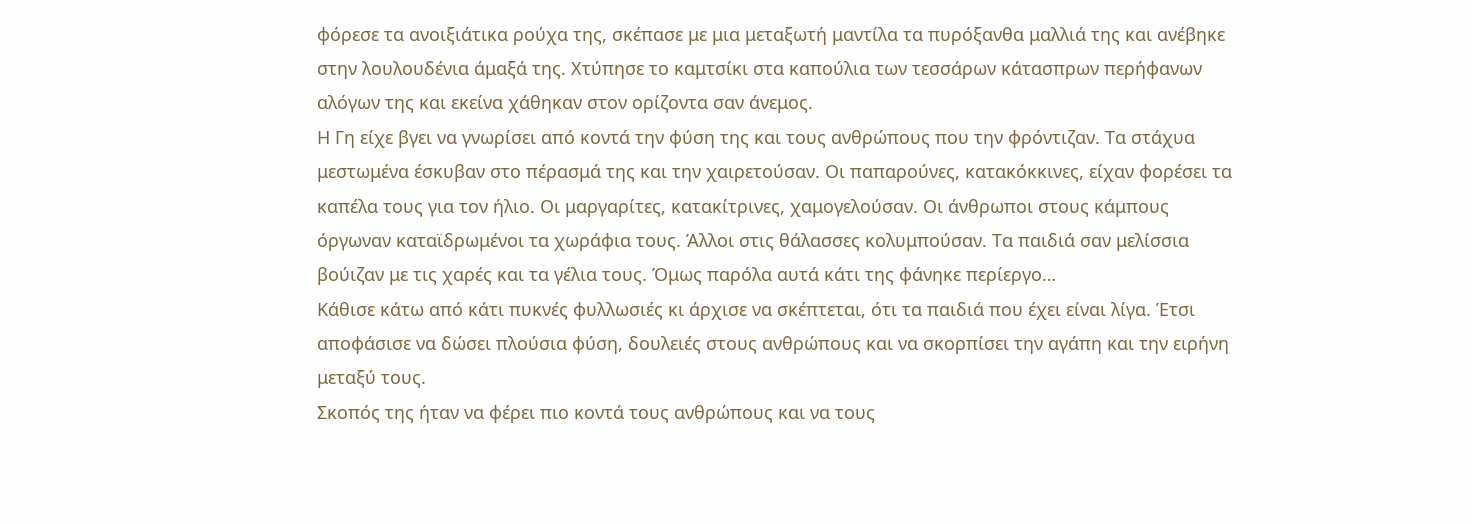φόρεσε τα ανοιξιάτικα ρούχα της, σκέπασε με μια μεταξωτή μαντίλα τα πυρόξανθα μαλλιά της και ανέβηκε στην λουλουδένια άμαξά της. Χτύπησε το καμτσίκι στα καπούλια των τεσσάρων κάτασπρων περήφανων αλόγων της και εκείνα χάθηκαν στον ορίζοντα σαν άνεμος.
Η Γη είχε βγει να γνωρίσει από κοντά την φύση της και τους ανθρώπους που την φρόντιζαν. Τα στάχυα μεστωμένα έσκυβαν στο πέρασμά της και την χαιρετούσαν. Οι παπαρούνες, κατακόκκινες, είχαν φορέσει τα καπέλα τους για τον ήλιο. Οι μαργαρίτες, κατακίτρινες, χαμογελούσαν. Οι άνθρωποι στους κάμπους όργωναν καταϊδρωμένοι τα χωράφια τους. Άλλοι στις θάλασσες κολυμπούσαν. Τα παιδιά σαν μελίσσια βούιζαν με τις χαρές και τα γέλια τους. Όμως παρόλα αυτά κάτι της φάνηκε περίεργο…
Κάθισε κάτω από κάτι πυκνές φυλλωσιές κι άρχισε να σκέπτεται, ότι τα παιδιά που έχει είναι λίγα. Έτσι αποφάσισε να δώσει πλούσια φύση, δουλειές στους ανθρώπους και να σκορπίσει την αγάπη και την ειρήνη μεταξύ τους.
Σκοπός της ήταν να φέρει πιο κοντά τους ανθρώπους και να τους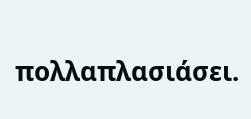πολλαπλασιάσει.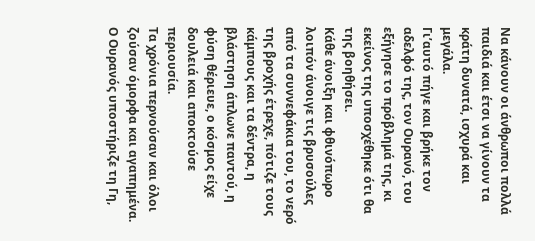Να κάνουν οι άνθρωποι πολλά παιδιά και έτσι να γίνουν τα κράτη δυνατά, ισχυρά και μεγάλα.
Γι’αυτό πήγε και βρήκε τον αδελφό της, τον Ουρανό, του εξήγησε το πρόβλημά της, κι εκείνος της υποσχέθηκε ότι θα της βοηθήσει.
Κάθε άνοιξη και φθινόπωρο λοιπόν άνοιγε τις βρυσούλες από τα συννεφάκια του, το νερό της βροχής έτρεχε, πότιζε τους κάμπους και τα δέντρα, η βλάστηση άπλωνε παντού, η φύση θέριευε, ο κόσμος είχε δουλειά και αποκτούσε περιουσία.
Τα χρόνια περνούσαν και όλοι ζούσαν όμορφα και αγαπημένα. Ο Ουρανός υποστήριζε τη Γη,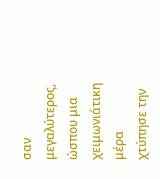σαν μεγαλύτερος, ώσπου μια χειμωνιάτικη μέρα χτύπησε την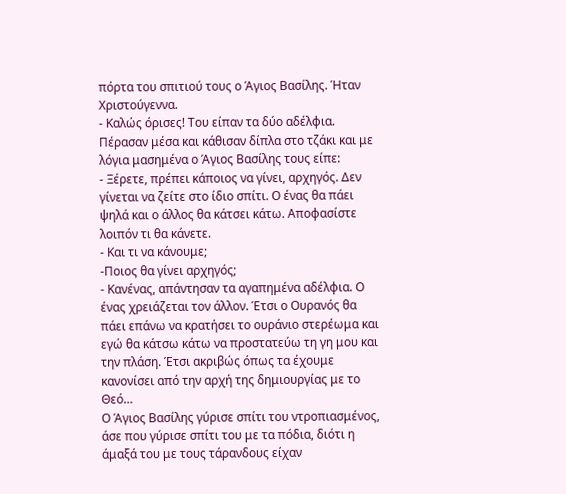πόρτα του σπιτιού τους ο Άγιος Βασίλης. Ήταν Χριστούγεννα.
- Καλώς όρισες! Του είπαν τα δύο αδέλφια.
Πέρασαν μέσα και κάθισαν δίπλα στο τζάκι και με λόγια μασημένα ο Άγιος Βασίλης τους είπε:
- Ξέρετε, πρέπει κάποιος να γίνει, αρχηγός. Δεν γίνεται να ζείτε στο ίδιο σπίτι. Ο ένας θα πάει ψηλά και ο άλλος θα κάτσει κάτω. Αποφασίστε λοιπόν τι θα κάνετε.
- Και τι να κάνουμε;
-Ποιος θα γίνει αρχηγός;
- Κανένας, απάντησαν τα αγαπημένα αδέλφια. Ο ένας χρειάζεται τον άλλον. Έτσι ο Ουρανός θα πάει επάνω να κρατήσει το ουράνιο στερέωμα και εγώ θα κάτσω κάτω να προστατεύω τη γη μου και την πλάση. Έτσι ακριβώς όπως τα έχουμε κανονίσει από την αρχή της δημιουργίας με το Θεό…
Ο Άγιος Βασίλης γύρισε σπίτι του ντροπιασμένος, άσε που γύρισε σπίτι του με τα πόδια, διότι η άμαξά του με τους τάρανδους είχαν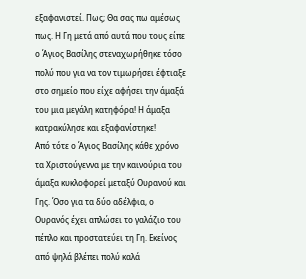εξαφανιστεί. Πως; Θα σας πω αμέσως πως. Η Γη μετά από αυτά που τους είπε ο Άγιος Βασίλης στεναχωρήθηκε τόσο πολύ που για να τον τιμωρήσει έφτιαξε στο σημείο που είχε αφήσει την άμαξά του μια μεγάλη κατηφόρα! Η άμαξα κατρακύλησε και εξαφανίστηκε!
Από τότε ο Άγιος Βασίλης κάθε χρόνο τα Χριστούγεννα με την καινούρια του άμαξα κυκλοφορεί μεταξύ Ουρανού και Γης. Όσο για τα δύο αδέλφια, ο Ουρανός έχει απλώσει το γαλάζιο του πέπλο και προστατεύει τη Γη. Εκείνος από ψηλά βλέπει πολύ καλά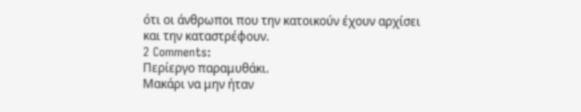ότι οι άνθρωποι που την κατοικούν έχουν αρχίσει και την καταστρέφουν.
2 Comments:
Περίεργο παραμυθάκι.
Μακάρι να μην ήταν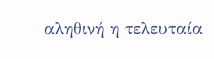αληθινή η τελευταία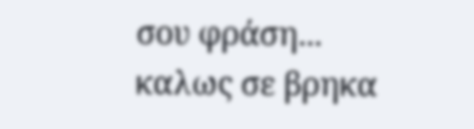σου φράση...
καλως σε βρηκα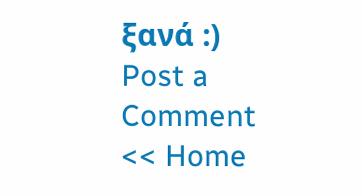ξανά :)
Post a Comment
<< Home